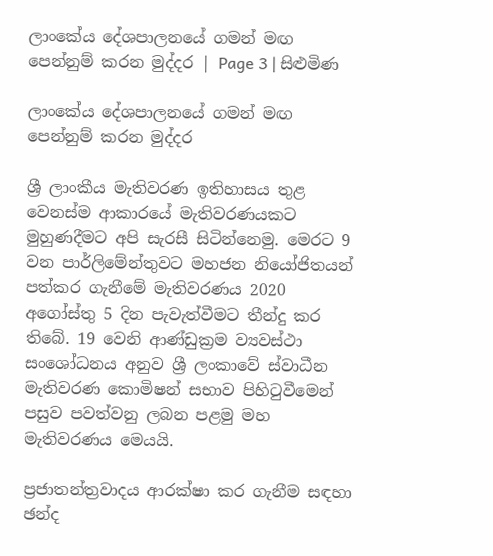ලාංකේය දේශපාලනයේ ගමන් මඟ පෙන්නුම් කරන මුද්දර | Page 3 | සිළුමිණ

ලාංකේය දේශපාලනයේ ගමන් මඟ පෙන්නුම් කරන මුද්දර

ශ්‍රී ලාංකීය මැතිවරණ ඉතිහාසය තුළ වෙනස්ම ආකාරයේ මැතිවරණයකට මුහුණදීමට අපි සැරසී සිටින්නෙමු. මෙරට 9 වන පාර්ලිමේන්තුවට මහජන නියෝජිතයන් පත්කර ගැනීමේ මැතිවරණය 2020 අගෝස්තු 5 දින පැවැත්වීමට තීන්දු කර තිබේ. 19 වෙනි ආණ්ඩුක්‍රම ව්‍යවස්ථා සංශෝධනය අනුව ශ්‍රී ලංකාවේ ස්වාධීන මැතිවරණ කොමිෂන් සභාව පිහිටුවීමෙන් පසුව පවත්වනු ලබන පළමු මහ මැතිවරණය මෙයයි.

ප්‍රජාතන්ත්‍රවාදය ආරක්ෂා කර ගැනීම සඳහා ඡන්ද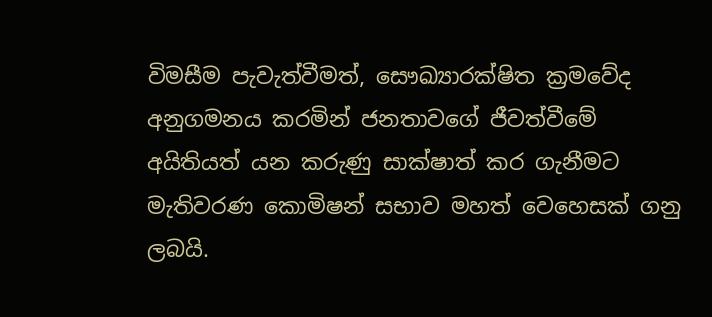විමසීම පැවැත්වීමත්, සෞඛ්‍යාරක්ෂිත ක්‍රමවේද අනුගමනය කරමින් ජනතාවගේ ජීවත්වීමේ අයිතියත් යන කරුණු සාක්ෂාත් කර ගැනීමට මැතිවරණ කොමිෂන් සභාව මහත් වෙහෙසක් ගනු ලබයි.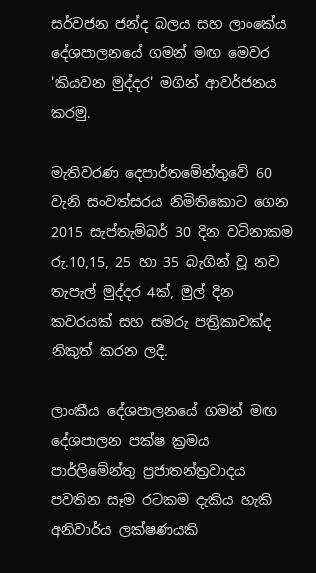සර්වජන ජන්ද බලය සහ ලාංකේය දේශපාලනයේ ගමන් මඟ මෙවර 'කියවන මුද්දර' මගින් ආවර්ජනය කරමු.

මැතිවරණ දෙපාර්තමේන්තුවේ 60 වැනි සංවත්සරය නිමිතිකොට ගෙන 2015 සැප්තැම්බර් 30 දින වටිනාකම රු.10,15, 25 හා 35 බැගින් වූ නව තැපැල් මුද්දර 4ක්, මුල් දින කවරයක් සහ සමරු පත්‍රිකාවක්ද නිකුත් කරන ලදී.

ලාංකීය දේශපාලනයේ ගමන් මඟ දේශපාලන පක්ෂ ක්‍රමය පාර්ලිමේන්තු ප්‍රජාතන්ත්‍රවාදය පවතින සෑම රටකම දැකිය හැකි අනිවාර්ය ලක්ෂණයකි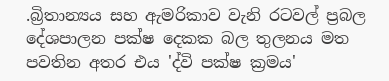.බ්‍රිතාන්‍යය සහ ඇමරිකාව වැනි රටවල් ප්‍රබල දේශපාලන පක්ෂ දෙකක බල තුලනය මත පවතින අතර එය 'ද්වි පක්ෂ ක්‍රමය'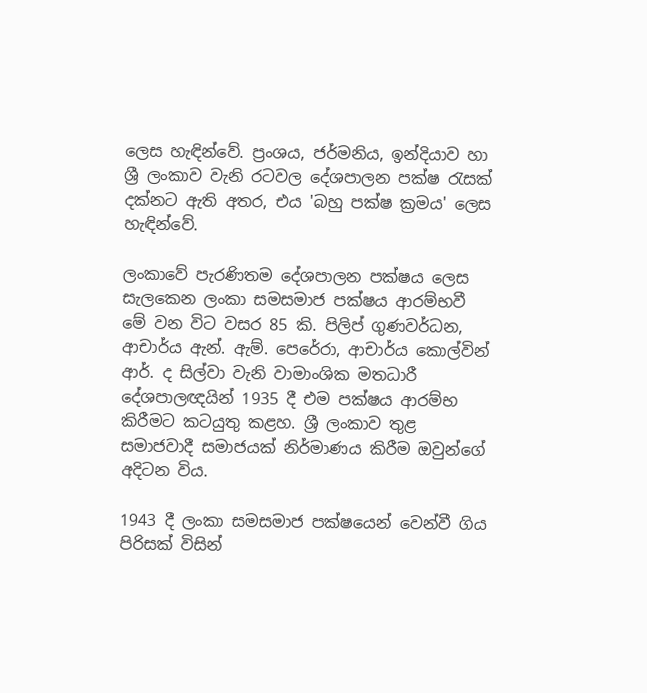ලෙස හැඳින්වේ. ප්‍රංශය, ජර්මනිය, ඉන්දියාව හා ශ්‍රී ලංකාව වැනි රටවල දේශපාලන පක්ෂ රැසක් දක්නට ඇති අතර, එය 'බහු පක්ෂ ක්‍රමය' ලෙස හැඳින්වේ.

ලංකාවේ පැරණිතම දේශපාලන පක්ෂය ලෙස සැලකෙන ලංකා සමසමාජ පක්ෂය ආරම්භවී මේ වන විට වසර 85 කි. පිලිප් ගුණවර්ධන, ආචාර්ය ඇන්. ඇම්. පෙරේරා, ආචාර්ය කොල්වින් ආර්. ද සිල්වා වැනි වාමාංශික මතධාරී දේශපාලඥයින් 1935 දී එම පක්ෂය ආරම්භ කිරීමට කටයුතු කළහ. ශ්‍රී ලංකාව තුළ සමාජවාදී සමාජයක් නිර්මාණය කිරීම ඔවුන්ගේ අදිටන විය.

1943 දී ලංකා සමසමාජ පක්ෂයෙන් වෙන්වී ගිය පිරිසක් විසින්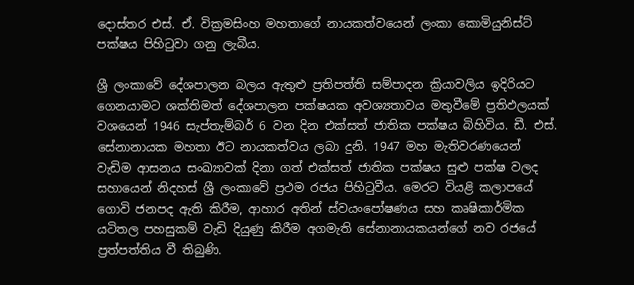දොස්තර එස්. ඒ. වික්‍රමසිංහ මහතාගේ නායකත්වයෙන් ලංකා කොමියුනිස්ට් පක්ෂය පිහිටුවා ගනු ලැබීය.

ශ්‍රී ලංකාවේ දේශපාලන බලය ඇතුළු ප්‍රතිපත්ති සම්පාදන ක්‍රියාවලිය ඉදිරියට ගෙනයාමට ශක්තිමත් දේශපාලන පක්ෂයක අවශ්‍යතාවය මතුවීමේ ප්‍රතිඵලයක් වශයෙන් 1946 සැප්තැම්බර් 6 වන දින එක්සත් ජාතික පක්ෂය බිහිවිය. ඩී. එස්. සේනානායක මහතා ඊට නායකත්වය ලබා දුනි. 1947 මහ මැතිවරණයෙන් වැඩිම ආසනය සංඛ්‍යාවක් දිනා ගත් එක්සත් ජාතික පක්ෂය සුළු පක්ෂ වලද සහායෙන් නිදහස් ශ්‍රී ලංකාවේ ප්‍රථම රජය පිහිටුවීය. මෙරට වියළි කලාපයේ ගොවි ජනපද ඇති කිරීම, ආහාර අතින් ස්වයංපෝෂණය සහ කෘෂිකාර්මික යටිතල පහසුකම් වැඩි දියුණු කිරීම අගමැති සේනානායකයන්ගේ නව රජයේ ප්‍රත්පත්තිය වී තිබුණි.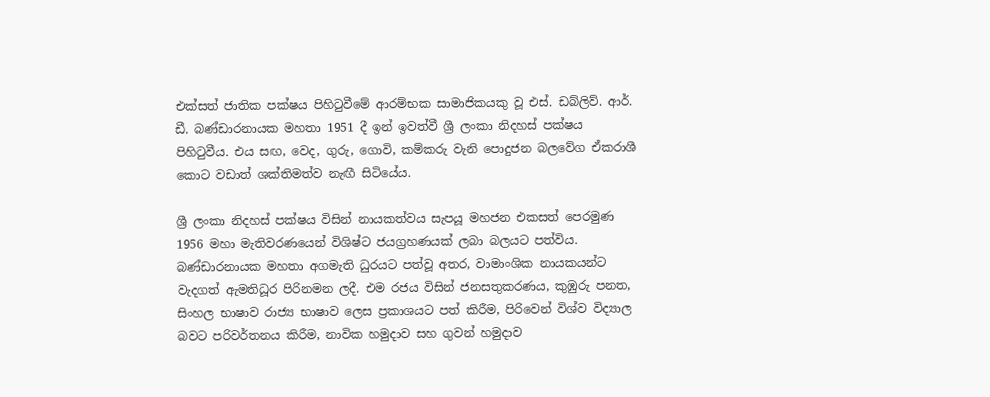එක්සත් ජාතික පක්ෂය පිහිටුවීමේ ආරම්භක සාමාජිකයකු වූ එස්. ඩබ්ලිව්. ආර්. ඩී. බණ්ඩාරනායක මහතා 1951 දී ඉන් ඉවත්වී ශ්‍රී ලංකා නිදහස් පක්ෂය පිහිටුවීය. එය සඟ, වෙද, ගුරු, ගොවි, කම්කරු වැනි පොදුජන බලවේග ඒකරාශී කොට වඩාත් ශක්තිමත්ව නැඟී සිටියේය.

ශ්‍රී ලංකා නිදහස් පක්ෂය විසින් නායකත්වය සැපයූ මහජන එකසත් පෙරමුණ 1956 මහා මැතිවරණයෙන් විශිෂ්ට ජයග්‍රහණයක් ලබා බලයට පත්විය. බණ්ඩාරනායක මහතා අගමැති ධුරයට පත්වූ අතර, වාමාංශික නායකයන්ට වැදගත් ඇමතිධූර පිරිනමන ලදී. එම රජය විසින් ජනසතුකරණය, කුඹුරු පනත, සිංහල භාෂාව රාජ්‍ය භාෂාව ලෙස ප්‍රකාශයට පත් කිරීම, පිරිවෙන් විශ්ව විද්‍යාල බවට පරිවර්තනය කිරීම, නාවික හමුදාව සහ ගුවන් හමුදාව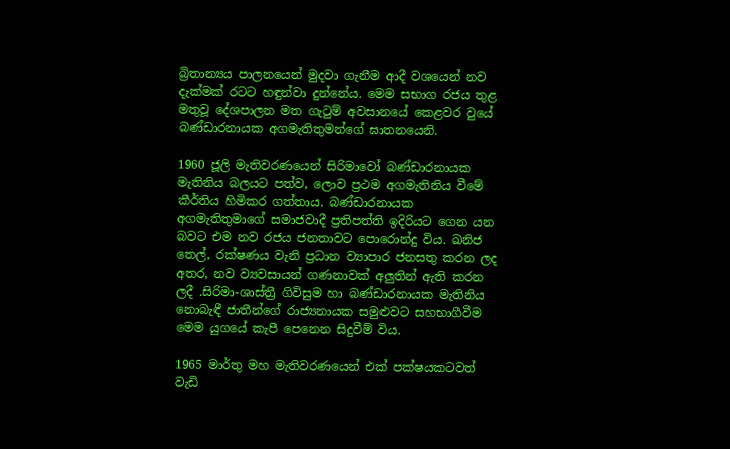බ්‍රිතාන්‍යය පාලනයෙන් මුදවා ගැනීම ආදී වශයෙන් නව දැක්මක් රටට හඳුන්වා දුන්නේය. මෙම සභාග රජය තුළ මතුවූ දේශපාලන මත ගැටුම් අවසානයේ කෙළවර වුයේ බණ්ඩාරනායක අගමැතිතුමන්ගේ ඝාතනයෙනි.

1960 ජූලි මැතිවරණයෙන් සිරිමාවෝ බණ්ඩාරනායක මැතිනිය බලයට පත්ව, ලොව ප්‍රථම අගමැතිනිය වීමේ කීර්තිය හිමිකර ගත්තාය. බණ්ඩාරනායක අගමැතිතුමාගේ සමාජවාදී ප්‍රතිපත්ති ඉදිරියට ගෙන යන බවට එම නව රජය ජනතාවට පොරොන්දු විය. ඛනිජ තෙල්, රක්ෂණය වැනි ප්‍රධාන ව්‍යාපාර ජනසතු කරන ලද අතර, නව ව්‍යවසායන් ගණනාවක් අලුතින් ඇති කරන ලදී .සිරිමා-ශාස්ත්‍රී ගිවිසුම හා බණ්ඩාරනායක මැතිනිය නොබැඳී ජාතීන්ගේ රාජ්‍යනායක සමුළුවට සහභාගීවීම මෙම යුගයේ කැපී පෙනෙන සිදුවීම් විය.

1965 මාර්තු මහ මැතිවරණයෙන් එක් පක්ෂයකටවත් වැඩි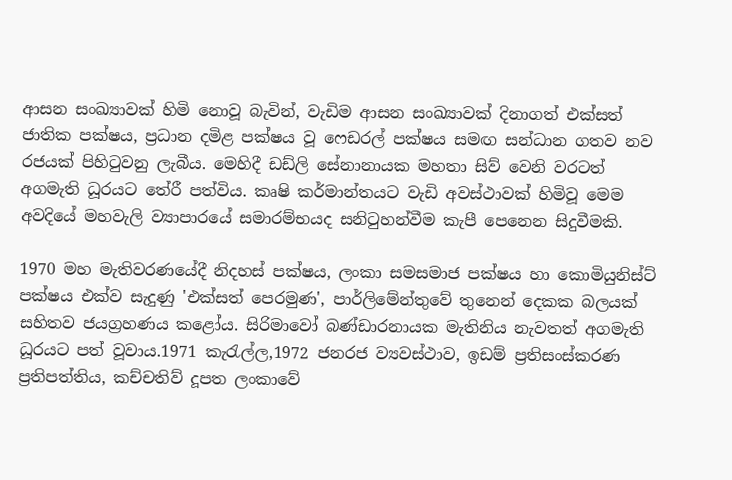ආසන සංඛ්‍යාවක් හිමි නොවූ බැවින්, වැඩිම ආසන සංඛ්‍යාවක් දිනාගත් එක්සත් ජාතික පක්ෂය, ප්‍රධාන දමිළ පක්ෂය වූ ෆෙඩරල් පක්ෂය සමඟ සන්ධාන ගතව නව රජයක් පිහිටුවනු ලැබීය. මෙහිදී ඩඩ්ලි සේනානායක මහතා සිව් වෙනි වරටත් අගමැති ධූරයට තේරී පත්විය. කෘෂි කර්මාන්තයට වැඩි අවස්ථාවක් හිමිවූ මෙම අවදියේ මහවැලි ව්‍යාපාරයේ සමාරම්භයද සනිටුහන්වීම කැපී පෙනෙන සිදුවීමකි.

1970 මහ මැතිවරණයේදී නිදහස් පක්ෂය, ලංකා සමසමාජ පක්ෂය හා කොමියුනිස්ට් පක්ෂය එක්ව සැදුණු 'එක්සත් පෙරමුණ', පාර්ලිමේන්තුවේ තුනෙන් දෙකක බලයක් සහිතව ජයග්‍රහණය කළෝය. සිරිමාවෝ බණ්ඩාරනායක මැතිනිය නැවතත් අගමැති ධූරයට පත් වූවාය.1971 කැරැල්ල,1972 ජනරජ ව්‍යවස්ථාව, ඉඩම් ප්‍රතිසංස්කරණ ප්‍රතිපත්තිය, කච්චතිව් දූපත ලංකාවේ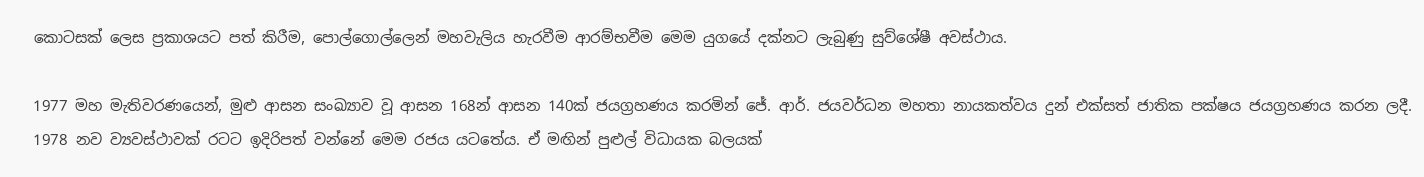කොටසක් ලෙස ප්‍රකාශයට පත් කිරීම, පොල්ගොල්ලෙන් මහවැලිය හැරවීම ආරම්භවීම මෙම යුගයේ දක්නට ලැබුණු සුව්ශේෂී අවස්ථාය.

1977 මහ මැතිවරණයෙන්, මුළු ආසන සංඛ්‍යාව වූ ආසන 168න් ආසන 140ක් ජයග්‍රහණය කරමින් ජේ. ආර්. ජයවර්ධන මහතා නායකත්වය දුන් එක්සත් ජාතික පක්ෂය ජයග්‍රහණය කරන ලදී. 1978 නව ව්‍යවස්ථාවක් රටට ඉදිරිපත් වන්නේ මෙම රජය යටතේය. ඒ මඟින් පුළුල් විධායක බලයක්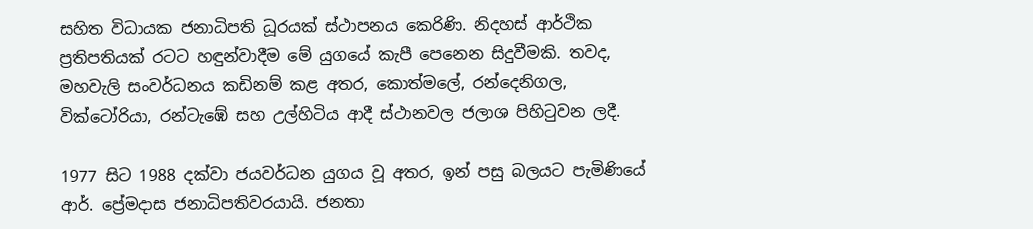සහිත විධායක ජනාධිපති ධූරයක් ස්ථාපනය කෙරිණි. නිදහස් ආර්ථික ප්‍රතිපතියක් රටට හඳුන්වාදීම මේ යුගයේ කැපී පෙනෙන සිදුවීමකි. තවද, මහවැලි සංවර්ධනය කඩිනම් කළ අතර, කොත්මලේ, රන්දෙනිගල, වික්ටෝරියා, රන්ටැඹේ සහ උල්හිටිය ආදී ස්ථානවල ජලාශ පිහිටුවන ලදී.

1977 සිට 1988 දක්වා ජයවර්ධන යුගය වූ අතර, ඉන් පසු බලයට පැමිණියේ ආර්. ප්‍රේමදාස ජනාධිපතිවරයායි. ජනතා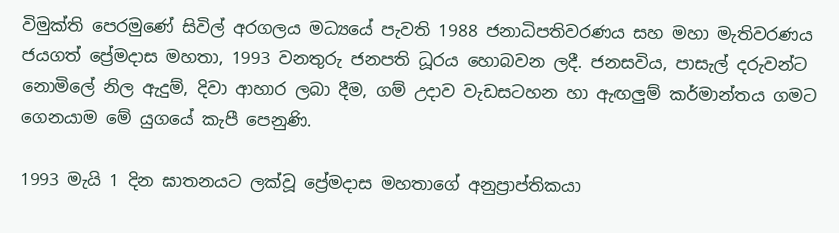විමුක්ති පෙරමුණේ සිවිල් අරගලය මධ්‍යයේ පැවති 1988 ජනාධිපතිවරණය සහ මහා මැතිවරණය ජයගත් ප්‍රේමදාස මහතා, 1993 වනතුරු ජනපති ධූරය හොබවන ලදී. ජනසවිය, පාසැල් දරුවන්ට නොමිලේ නිල ඇදුම්, දිවා ආහාර ලබා දීම, ගම් උදාව වැඩසටහන හා ඇඟලුම් කර්මාන්තය ගමට ගෙනයාම මේ යුගයේ කැපී පෙනුණි.

1993 මැයි 1 දින ඝාතනයට ලක්වූ ප්‍රේමදාස මහතාගේ අනුප්‍රාප්තිකයා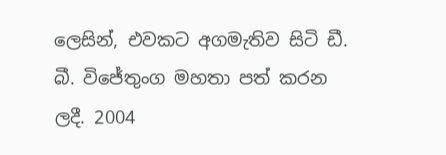ලෙසින්, එවකට අගමැතිව සිටි ඩී. බී. විජේතුංග මහතා පත් කරන ලදී. 2004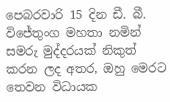පෙබරවාරි 15 දින ඩී. බී. විජේතුංග මහතා නමින් සමරු මුද්දරයක් නිකුත් කරන ලද අතර, ඔහු මෙරට තෙවන විධායක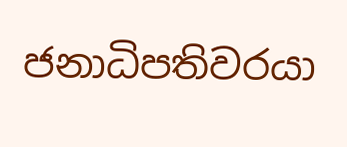ජනාධිපතිවරයා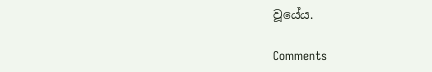වූයේය.

Comments